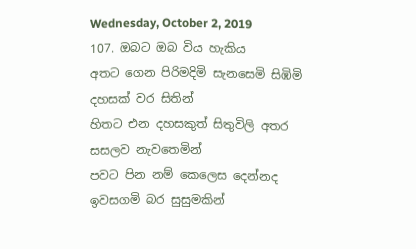Wednesday, October 2, 2019
107. ඔබට ඔබ විය හැකිය
අතට ගෙන පිරිමදිමි සැනසෙමි සිඹිමි දහසක් වර සිතින්
හිතට එන දහසකුත් සිතුවිලි අතර සසලව නැවතෙමින්
පවට පින නම් කෙලෙස දෙන්නද ඉවසගමි බර සුසුමකින්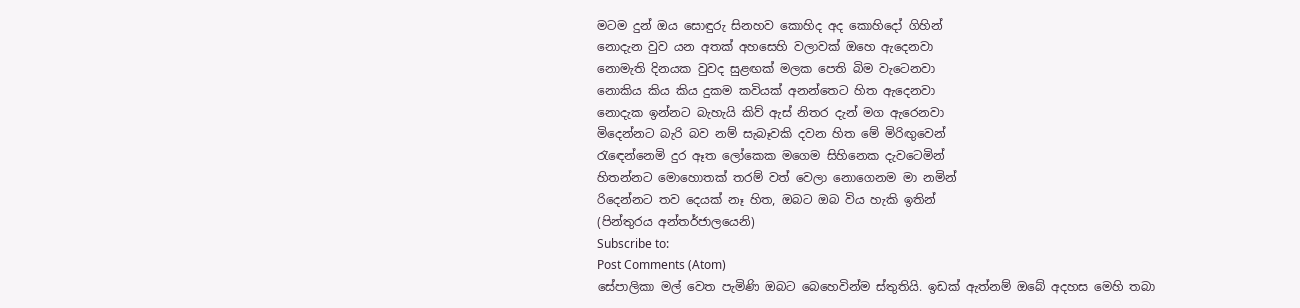මටම දුන් ඔය සොඳුරු සිනහව කොහිද අද කොහිදෝ ගිහින්
නොදැන වුව යන අතක් අහසෙහි වලාවක් ඔහෙ ඇදෙනවා
නොමැති දිනයක වුවද සුළඟක් මලක පෙති බිම වැටෙනවා
නොකිය කිය කිය දුකම කවියක් අනන්තෙට හිත ඇදෙනවා
නොදැක ඉන්නට බැහැයි කිව් ඇස් නිතර දැන් මග ඇරෙනවා
මිදෙන්නට බැරි බව නම් සැබෑවකි දවන හිත මේ මිරිඟුවෙන්
රැඳෙන්නෙමි දුර ඈත ලෝකෙක මගෙම සිහිනෙක දැවටෙමින්
හිතන්නට මොහොතක් තරම් වත් වෙලා නොගෙනම මා නමින්
රිදෙන්නට තව දෙයක් නෑ හිත, ඔබට ඔබ විය හැකි ඉතින්
(පින්තුරය අන්තර්ජාලයෙනි)
Subscribe to:
Post Comments (Atom)
සේපාලිකා මල් වෙත පැමිණි ඔබට බෙහෙවින්ම ස්තුතියි. ඉඩක් ඇත්නම් ඔබේ අදහස මෙහි තබා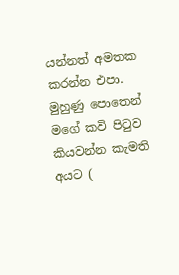යන්නත් අමතක කරන්න එපා. මුහුණු පොතෙන් මගේ කවි පිටුව කියවන්න කැමති අයට (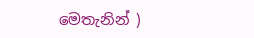මෙතැනින් )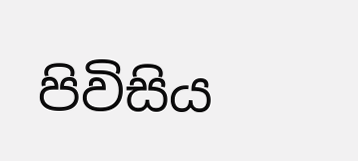පිවිසිය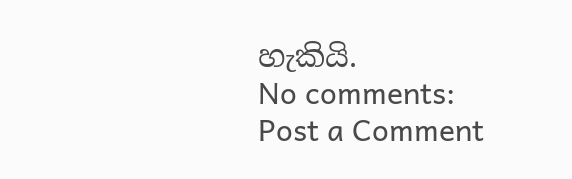හැකියි.
No comments:
Post a Comment